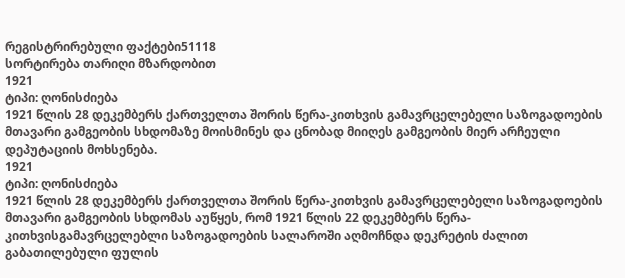რეგისტრირებული ფაქტები51118
სორტირება თარიღი მზარდობით
1921
ტიპი: ღონისძიება
1921 წლის 28 დეკემბერს ქართველთა შორის წერა-კითხვის გამავრცელებელი საზოგადოების მთავარი გამგეობის სხდომაზე მოისმინეს და ცნობად მიიღეს გამგეობის მიერ არჩეული დეპუტაციის მოხსენება.
1921
ტიპი: ღონისძიება
1921 წლის 28 დეკემბერს ქართველთა შორის წერა-კითხვის გამავრცელებელი საზოგადოების მთავარი გამგეობის სხდომას აუწყეს, რომ 1921 წლის 22 დეკემბერს წერა-კითხვისგამავრცელებლი საზოგადოების სალაროში აღმოჩნდა დეკრეტის ძალით გაბათილებული ფულის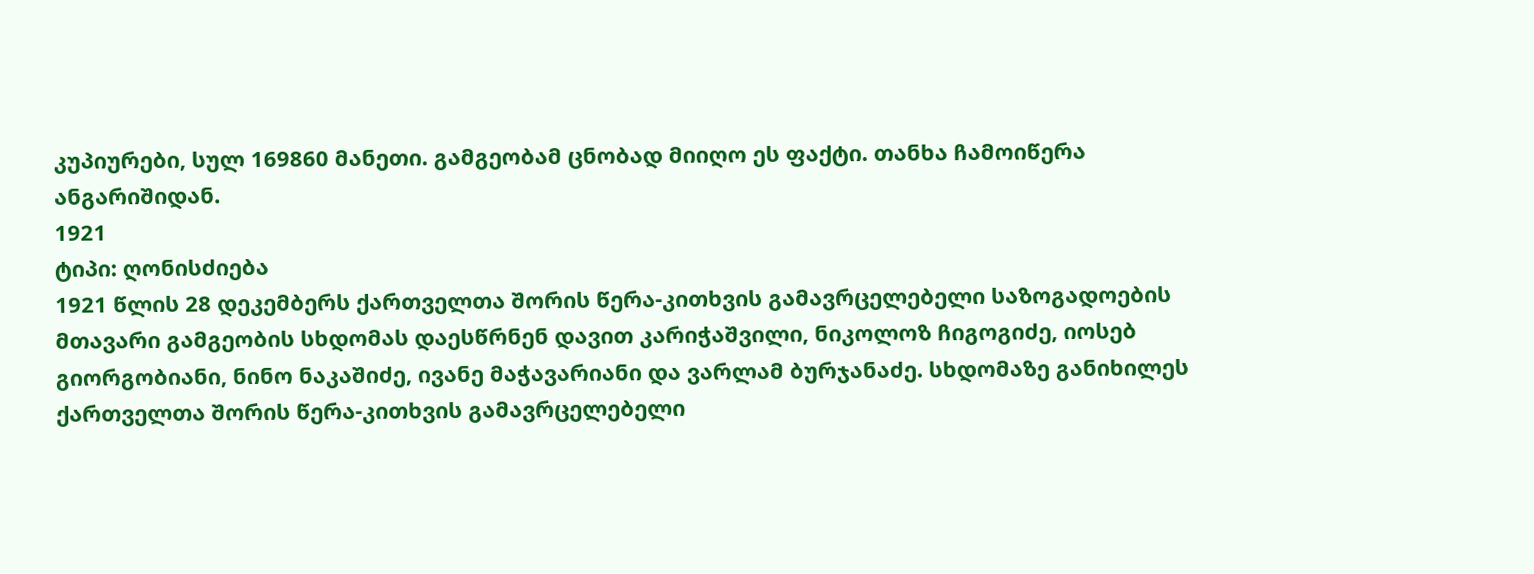კუპიურები, სულ 169860 მანეთი. გამგეობამ ცნობად მიიღო ეს ფაქტი. თანხა ჩამოიწერა ანგარიშიდან.
1921
ტიპი: ღონისძიება
1921 წლის 28 დეკემბერს ქართველთა შორის წერა-კითხვის გამავრცელებელი საზოგადოების მთავარი გამგეობის სხდომას დაესწრნენ დავით კარიჭაშვილი, ნიკოლოზ ჩიგოგიძე, იოსებ გიორგობიანი, ნინო ნაკაშიძე, ივანე მაჭავარიანი და ვარლამ ბურჯანაძე. სხდომაზე განიხილეს ქართველთა შორის წერა-კითხვის გამავრცელებელი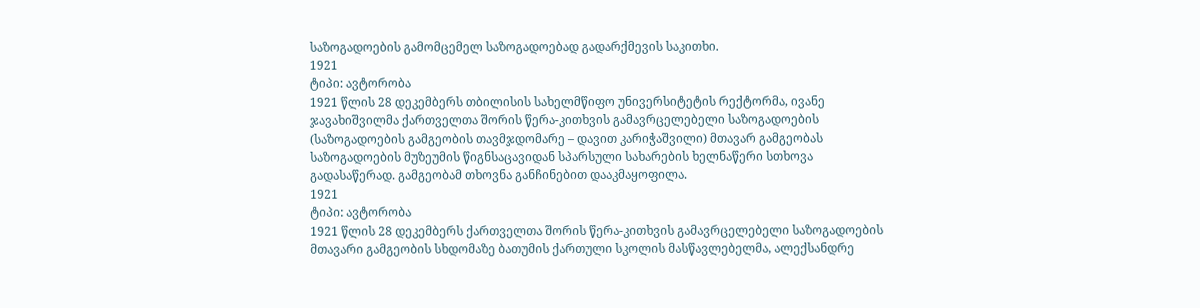საზოგადოების გამომცემელ საზოგადოებად გადარქმევის საკითხი.
1921
ტიპი: ავტორობა
1921 წლის 28 დეკემბერს თბილისის სახელმწიფო უნივერსიტეტის რექტორმა, ივანე ჯავახიშვილმა ქართველთა შორის წერა-კითხვის გამავრცელებელი საზოგადოების (საზოგადოების გამგეობის თავმჯდომარე – დავით კარიჭაშვილი) მთავარ გამგეობას საზოგადოების მუზეუმის წიგნსაცავიდან სპარსული სახარების ხელნაწერი სთხოვა გადასაწერად. გამგეობამ თხოვნა განჩინებით დააკმაყოფილა.
1921
ტიპი: ავტორობა
1921 წლის 28 დეკემბერს ქართველთა შორის წერა-კითხვის გამავრცელებელი საზოგადოების მთავარი გამგეობის სხდომაზე ბათუმის ქართული სკოლის მასწავლებელმა, ალექსანდრე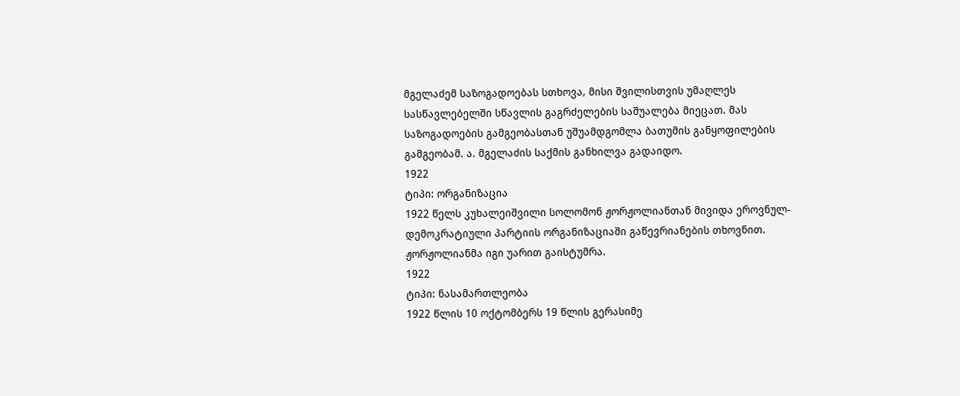მგელაძემ საზოგადოებას სთხოვა, მისი შვილისთვის უმაღლეს სასწავლებელში სწავლის გაგრძელების საშუალება მიეცათ. მას საზოგადოების გამგეობასთან უშუამდგომლა ბათუმის განყოფილების გამგეობამ. ა. მგელაძის საქმის განხილვა გადაიდო.
1922
ტიპი: ორგანიზაცია
1922 წელს კუხალეიშვილი სოლომონ ჟორჟოლიანთან მივიდა ეროვნულ-დემოკრატიული პარტიის ორგანიზაციაში გაწევრიანების თხოვნით. ჟორჟოლიანმა იგი უარით გაისტუმრა.
1922
ტიპი: ნასამართლეობა
1922 წლის 10 ოქტომბერს 19 წლის გერასიმე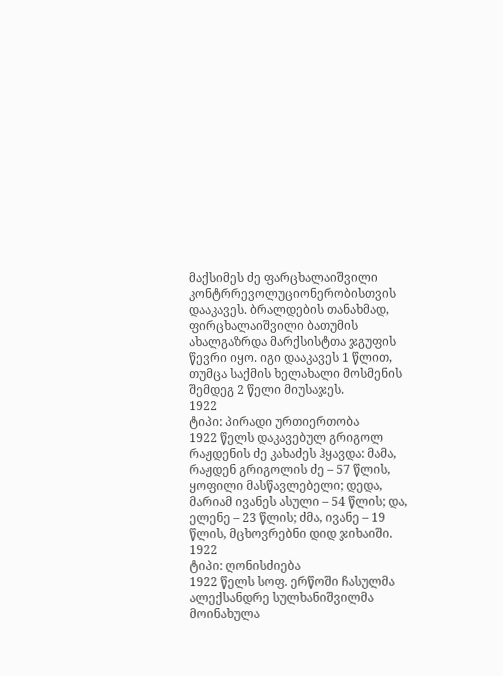მაქსიმეს ძე ფარცხალაიშვილი კონტრრევოლუციონერობისთვის დააკავეს. ბრალდების თანახმად, ფირცხალაიშვილი ბათუმის ახალგაზრდა მარქსისტთა ჯგუფის წევრი იყო. იგი დააკავეს 1 წლით, თუმცა საქმის ხელახალი მოსმენის შემდეგ 2 წელი მიუსაჯეს.
1922
ტიპი: პირადი ურთიერთობა
1922 წელს დაკავებულ გრიგოლ რაჟდენის ძე კახაძეს ჰყავდა: მამა, რაჟდენ გრიგოლის ძე – 57 წლის, ყოფილი მასწავლებელი; დედა, მარიამ ივანეს ასული – 54 წლის; და, ელენე – 23 წლის; ძმა, ივანე – 19 წლის, მცხოვრებნი დიდ ჯიხაიში.
1922
ტიპი: ღონისძიება
1922 წელს სოფ. ერწოში ჩასულმა ალექსანდრე სულხანიშვილმა მოინახულა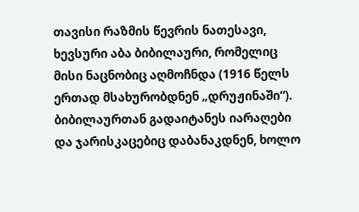თავისი რაზმის წევრის ნათესავი, ხევსური აბა ბიბილაური, რომელიც მისი ნაცნობიც აღმოჩნდა (1916 წელს ერთად მსახურობდნენ „დრუჟინაში“). ბიბილაურთან გადაიტანეს იარაღები და ჯარისკაცებიც დაბანაკდნენ, ხოლო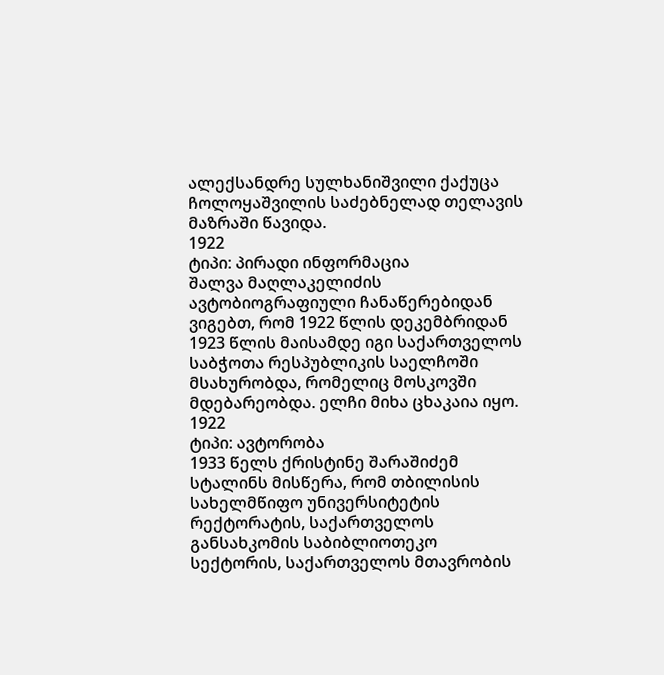ალექსანდრე სულხანიშვილი ქაქუცა ჩოლოყაშვილის საძებნელად თელავის მაზრაში წავიდა.
1922
ტიპი: პირადი ინფორმაცია
შალვა მაღლაკელიძის ავტობიოგრაფიული ჩანაწერებიდან ვიგებთ, რომ 1922 წლის დეკემბრიდან 1923 წლის მაისამდე იგი საქართველოს საბჭოთა რესპუბლიკის საელჩოში მსახურობდა, რომელიც მოსკოვში მდებარეობდა. ელჩი მიხა ცხაკაია იყო.
1922
ტიპი: ავტორობა
1933 წელს ქრისტინე შარაშიძემ სტალინს მისწერა, რომ თბილისის სახელმწიფო უნივერსიტეტის რექტორატის, საქართველოს განსახკომის საბიბლიოთეკო სექტორის, საქართველოს მთავრობის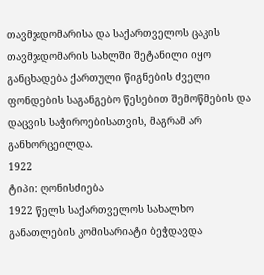თავმჯდომარისა და საქართველოს ცაკის თავმჯდომარის სახლში შეტანილი იყო განცხადება ქართული წიგნების ძველი ფონდების საგანგებო წესებით შემოწმების და დაცვის საჭიროებისათვის, მაგრამ არ განხორცეილდა.
1922
ტიპი: ღონისძიება
1922 წელს საქართველოს სახალხო განათლების კომისარიატი ბეჭდავდა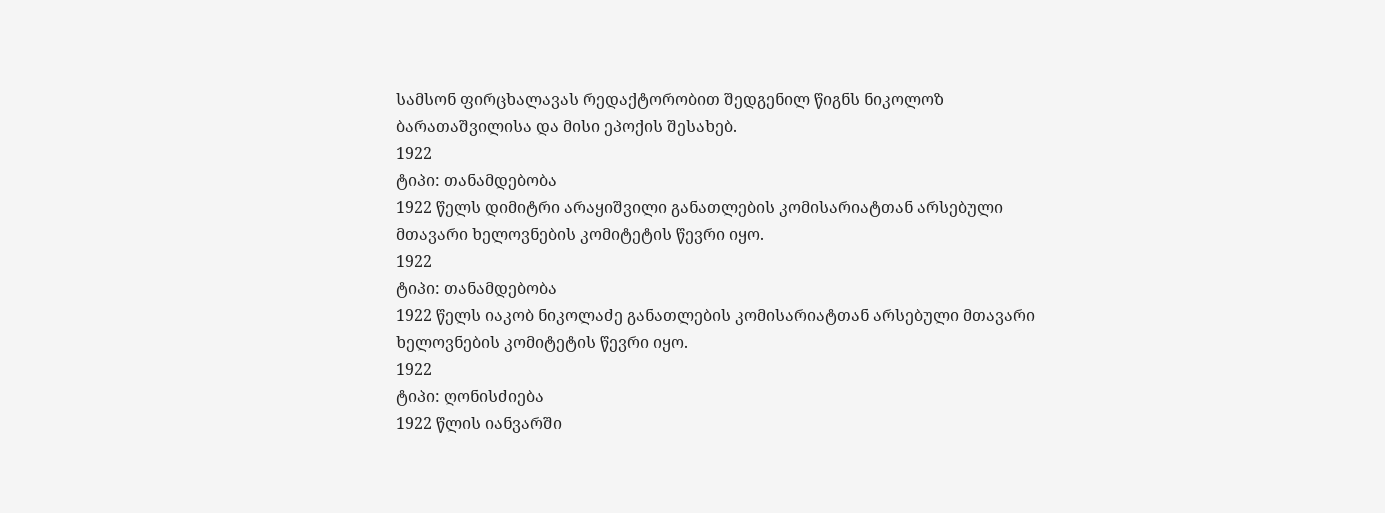სამსონ ფირცხალავას რედაქტორობით შედგენილ წიგნს ნიკოლოზ ბარათაშვილისა და მისი ეპოქის შესახებ.
1922
ტიპი: თანამდებობა
1922 წელს დიმიტრი არაყიშვილი განათლების კომისარიატთან არსებული მთავარი ხელოვნების კომიტეტის წევრი იყო.
1922
ტიპი: თანამდებობა
1922 წელს იაკობ ნიკოლაძე განათლების კომისარიატთან არსებული მთავარი ხელოვნების კომიტეტის წევრი იყო.
1922
ტიპი: ღონისძიება
1922 წლის იანვარში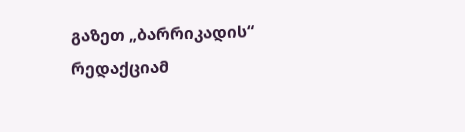გაზეთ „ბარრიკადის“ რედაქციამ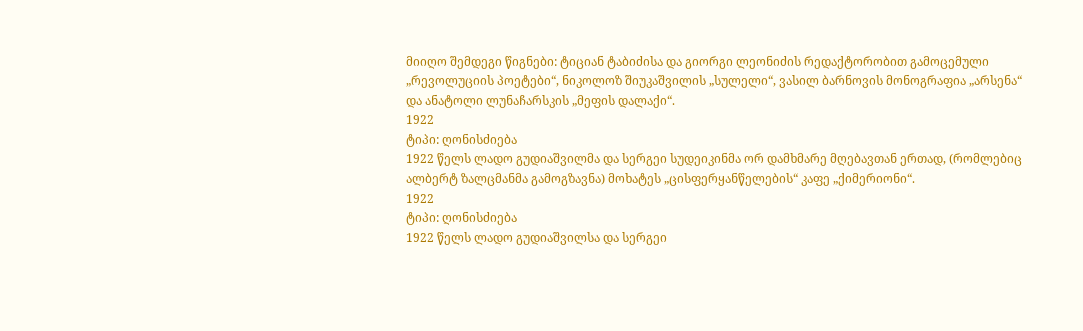მიიღო შემდეგი წიგნები: ტიციან ტაბიძისა და გიორგი ლეონიძის რედაქტორობით გამოცემული „რევოლუციის პოეტები“, ნიკოლოზ შიუკაშვილის „სულელი“, ვასილ ბარნოვის მონოგრაფია „არსენა“ და ანატოლი ლუნაჩარსკის „მეფის დალაქი“.
1922
ტიპი: ღონისძიება
1922 წელს ლადო გუდიაშვილმა და სერგეი სუდეიკინმა ორ დამხმარე მღებავთან ერთად, (რომლებიც ალბერტ ზალცმანმა გამოგზავნა) მოხატეს „ცისფერყანწელების“ კაფე „ქიმერიონი“.
1922
ტიპი: ღონისძიება
1922 წელს ლადო გუდიაშვილსა და სერგეი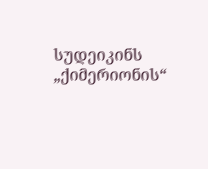სუდეიკინს „ქიმერიონის“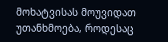მოხატვისას მოუვიდათ უთანხმოება, როდესაც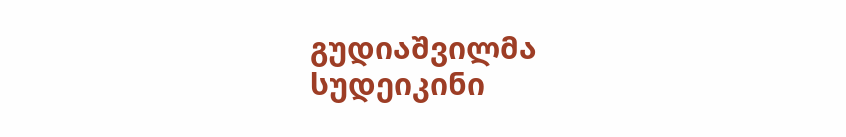გუდიაშვილმა სუდეიკინი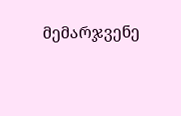მემარჯვენე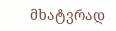მხატვრად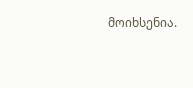მოიხსენია.